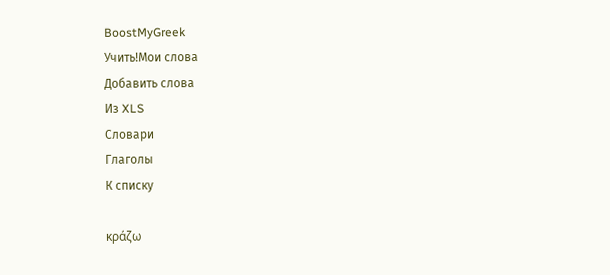BoostMyGreek
Учить!Мои слова
Добавить слова
Из XLS
Словари
Глаголы
К списку

κράζω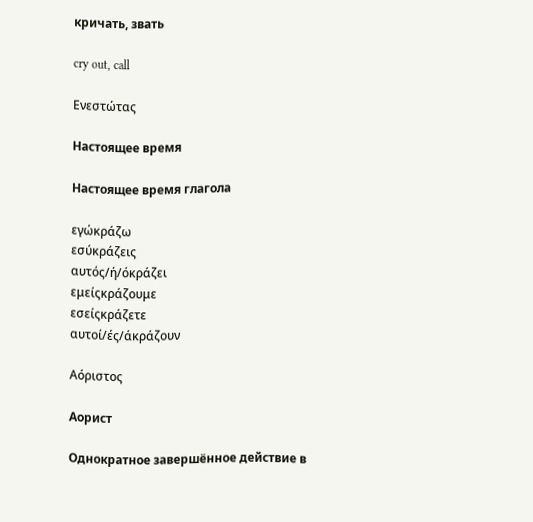кричать, звать

cry out, call

Ενεστώτας

Настоящее время

Настоящее время глагола

εγώκράζω
εσύκράζεις
αυτός/ή/όκράζει
εμείςκράζουμε
εσείςκράζετε
αυτοί/ές/άκράζουν

Αόριστος

Аорист

Однократное завершённое действие в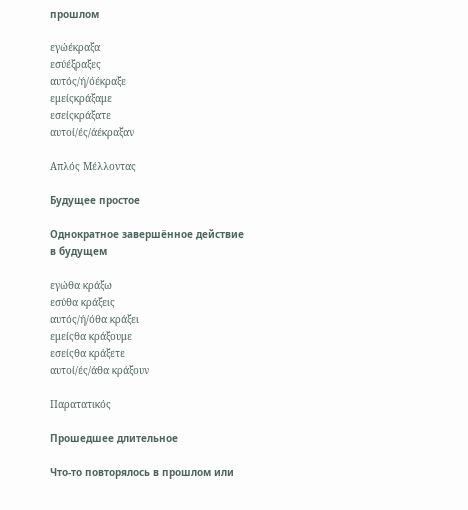прошлом

εγώέκραξα
εσύέξραξες
αυτός/ή/όέκραξε
εμείςκράξαμε
εσείςκράξατε
αυτοί/ές/άέκραξαν

Απλός Μέλλοντας

Будущее простое

Однократное завершённое действие в будущем

εγώθα κράξω
εσύθα κράξεις
αυτός/ή/όθα κράξει
εμείςθα κράξουμε
εσείςθα κράξετε
αυτοί/ές/άθα κράξουν

Παρατατικός

Прошедшее длительное

Что-то повторялось в прошлом или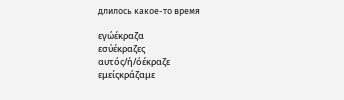длилось какое-то время

εγώέκραζα
εσύέκραζες
αυτός/ή/όέκραζε
εμείςκράζαμε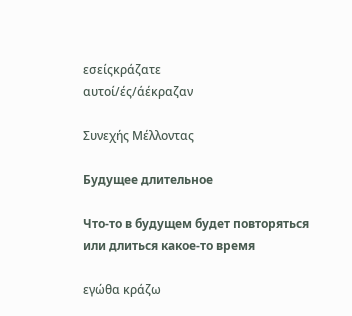εσείςκράζατε
αυτοί/ές/άέκραζαν

Συνεχής Μέλλοντας

Будущее длительное

Что-то в будущем будет повторяться или длиться какое-то время

εγώθα κράζω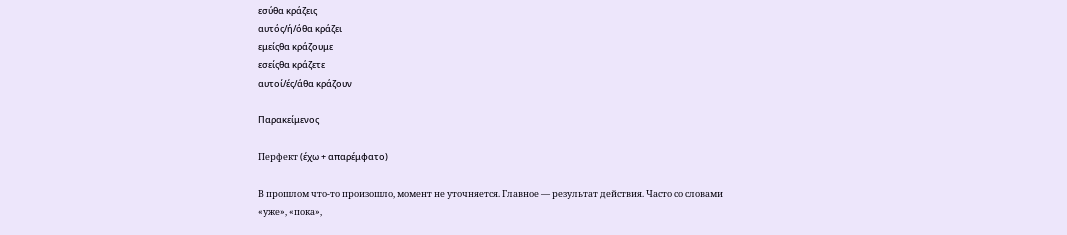εσύθα κράζεις
αυτός/ή/όθα κράζει
εμείςθα κράζουμε
εσείςθα κράζετε
αυτοί/ές/άθα κράζουν

Παρακείμενος

Перфект (έχω + απαρέμφατο)

В прошлом что-то произошло, момент не уточняется. Главное — результат действия. Часто со словами «уже», «пока»,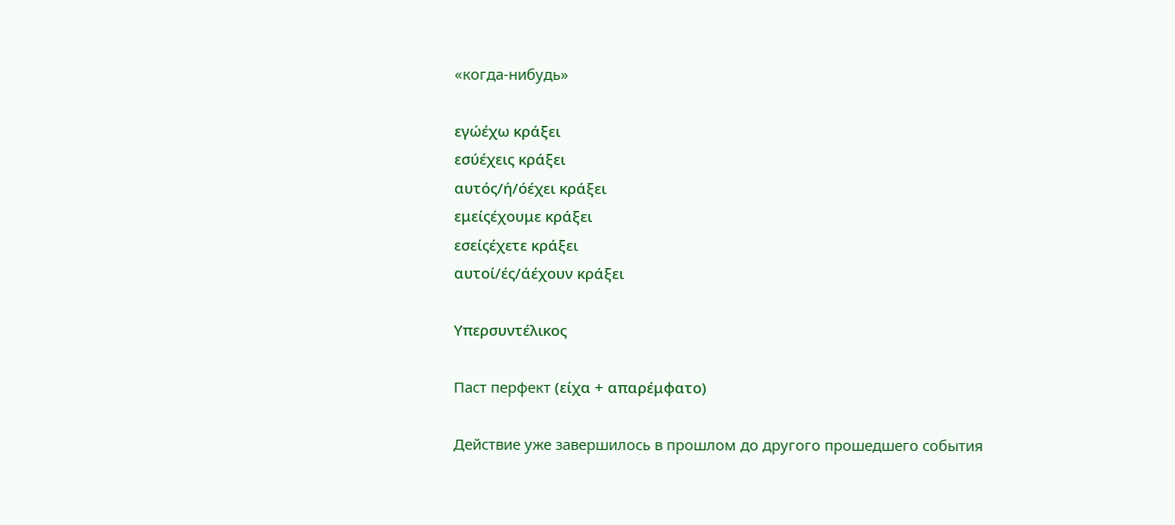«когда-нибудь»

εγώέχω κράξει
εσύέχεις κράξει
αυτός/ή/όέχει κράξει
εμείςέχουμε κράξει
εσείςέχετε κράξει
αυτοί/ές/άέχουν κράξει

Υπερσυντέλικος

Паст перфект (είχα + απαρέμφατο)

Действие уже завершилось в прошлом до другого прошедшего события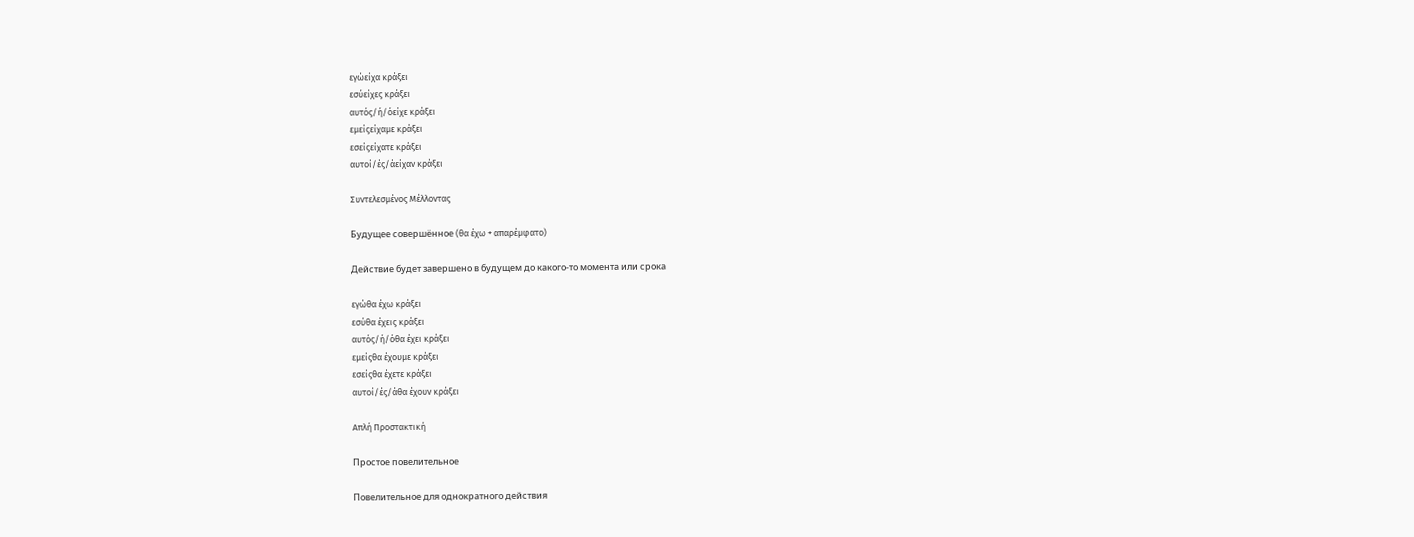εγώείχα κράξει
εσύείχες κράξει
αυτός/ή/όείχε κράξει
εμείςείχαμε κράξει
εσείςείχατε κράξει
αυτοί/ές/άείχαν κράξει

Συντελεσμένος Μέλλοντας

Будущее совершённое (θα έχω + απαρέμφατο)

Действие будет завершено в будущем до какого-то момента или срока

εγώθα έχω κράξει
εσύθα έχεις κράξει
αυτός/ή/όθα έχει κράξει
εμείςθα έχουμε κράξει
εσείςθα έχετε κράξει
αυτοί/ές/άθα έχουν κράξει

Απλή Προστακτική

Простое повелительное

Повелительное для однократного действия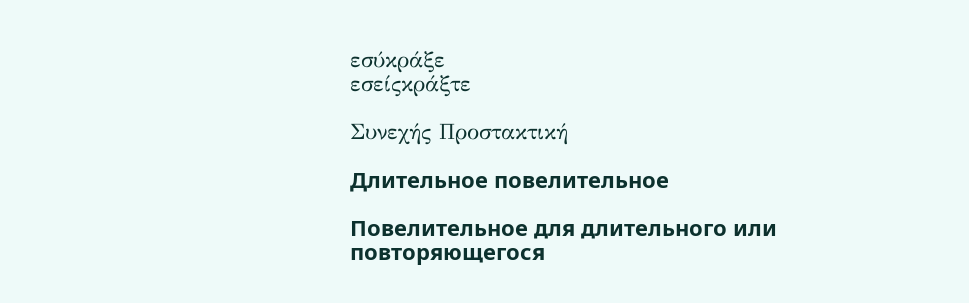εσύκράξε
εσείςκράξτε

Συνεχής Προστακτική

Длительное повелительное

Повелительное для длительного или повторяющегося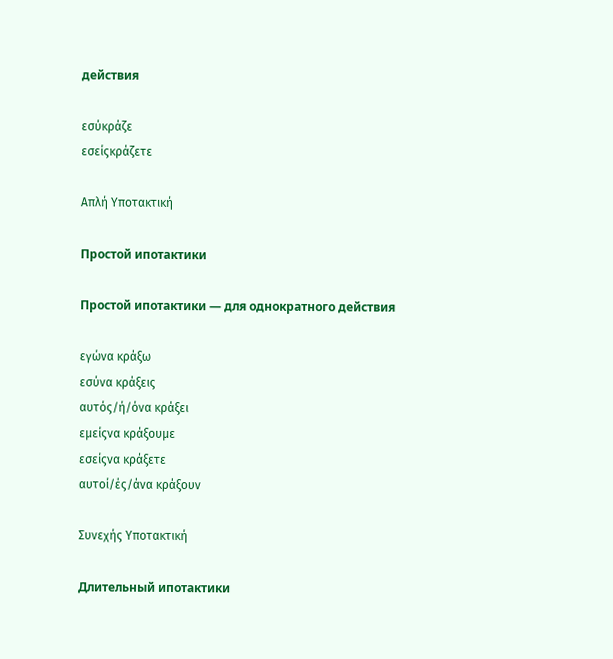действия

εσύκράζε
εσείςκράζετε

Απλή Υποτακτική

Простой ипотактики

Простой ипотактики — для однократного действия

εγώνα κράξω
εσύνα κράξεις
αυτός/ή/όνα κράξει
εμείςνα κράξουμε
εσείςνα κράξετε
αυτοί/ές/άνα κράξουν

Συνεχής Υποτακτική

Длительный ипотактики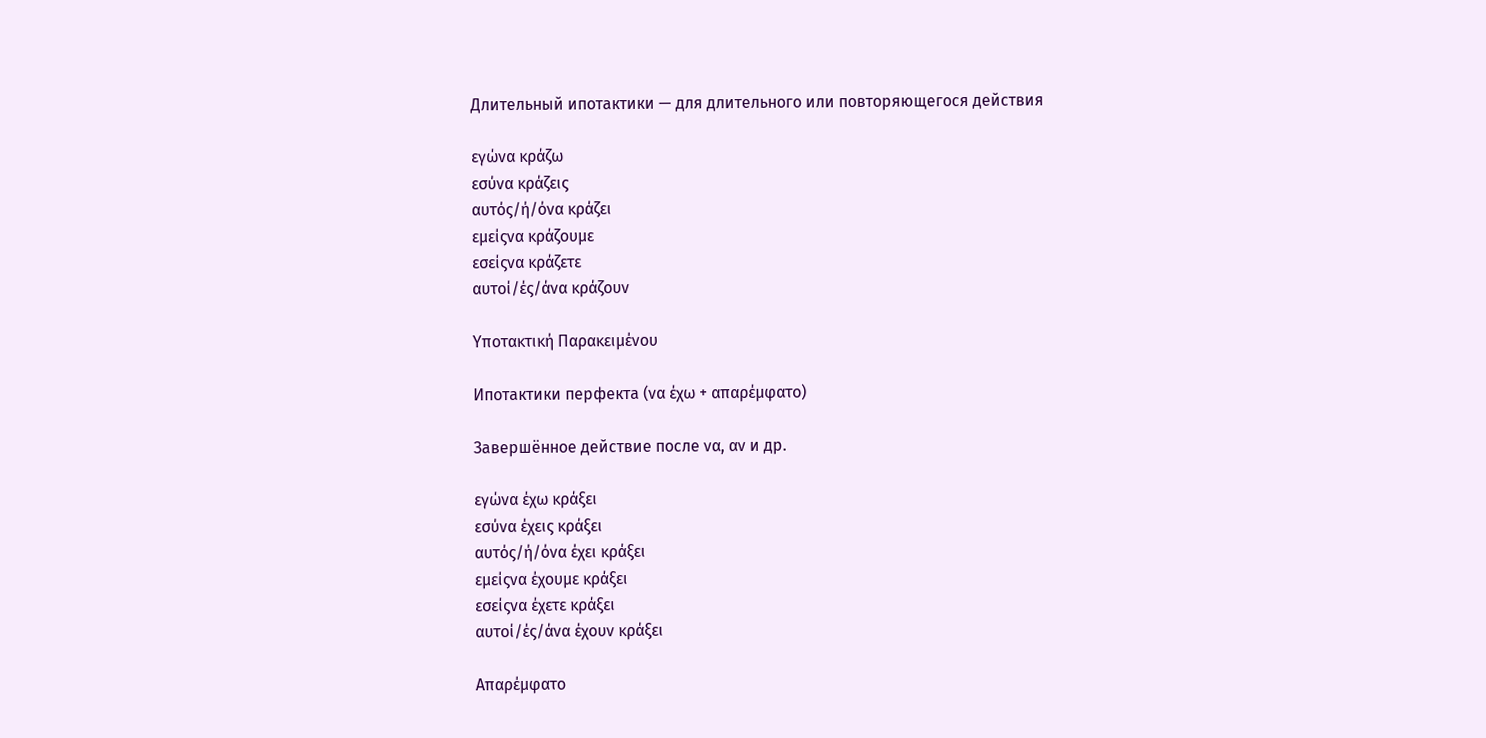Длительный ипотактики — для длительного или повторяющегося действия

εγώνα κράζω
εσύνα κράζεις
αυτός/ή/όνα κράζει
εμείςνα κράζουμε
εσείςνα κράζετε
αυτοί/ές/άνα κράζουν

Υποτακτική Παρακειμένου

Ипотактики перфекта (να έχω + απαρέμφατο)

Завершённое действие после να, αν и др.

εγώνα έχω κράξει
εσύνα έχεις κράξει
αυτός/ή/όνα έχει κράξει
εμείςνα έχουμε κράξει
εσείςνα έχετε κράξει
αυτοί/ές/άνα έχουν κράξει

Απαρέμφατο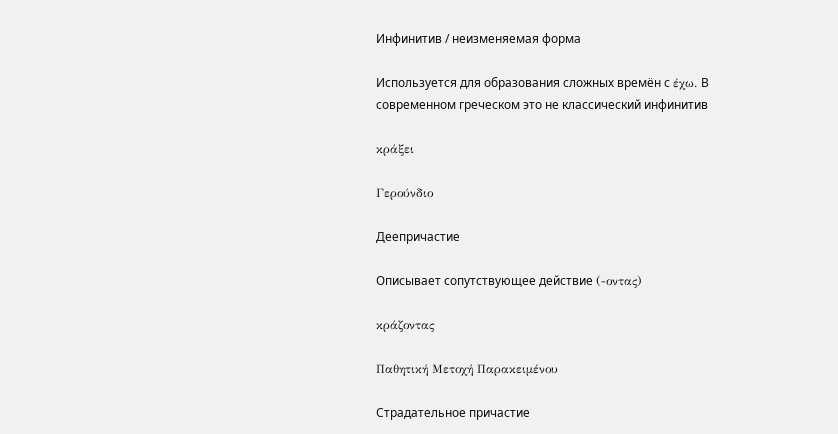Инфинитив / неизменяемая форма

Используется для образования сложных времён с έχω. В современном греческом это не классический инфинитив

κράξει

Γερούνδιο

Деепричастие

Описывает сопутствующее действие (-οντας)

κράζοντας

Παθητική Μετοχή Παρακειμένου

Страдательное причастие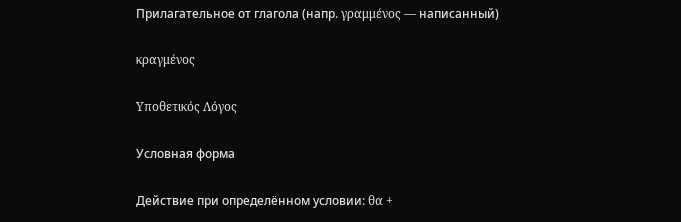Прилагательное от глагола (напр. γραμμένος — написанный)

κραγμένος

Υποθετικός Λόγος

Условная форма

Действие при определённом условии: θα +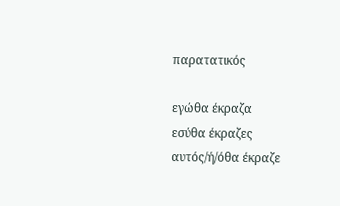παρατατικός

εγώθα έκραζα
εσύθα έκραζες
αυτός/ή/όθα έκραζε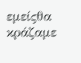εμείςθα κράζαμε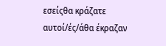εσείςθα κράζατε
αυτοί/ές/άθα έκραζαν